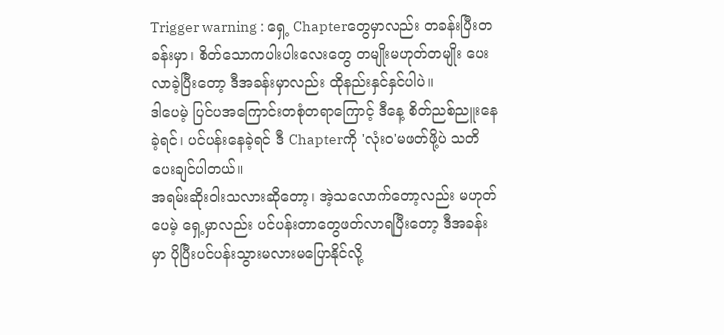Trigger warning : ရှေ့ Chapterတွေမှာလည်း တခန်းပြီးတခန်းမှာ၊ စိတ်သောကပါးပါးလေးတွေ တမျိုးမဟုတ်တမျိုး ပေးလာခဲ့ပြီးတော့ ဒီအခန်းမှာလည်း ထိုနည်းနှင်နှင်ပါပဲ။
ဒါပေမဲ့ ပြင်ပအကြောင်းတစုံတရာကြောင့် ဒီနေ့ စိတ်ညစ်ညူးနေခဲ့ရင်၊ ပင်ပန်းနေခဲ့ရင် ဒီ Chapterကို 'လုံးဝ'မဖတ်ဖို့ပဲ သတိပေးချင်ပါတယ်။
အရမ်းဆိုးဝါးသလားဆိုတော့၊ အဲ့သလောက်တော့လည်း မဟုတ်ပေမဲ့ ရှေ့မှာလည်း ပင်ပန်းတာတွေဖတ်လာရပြီးတော့ ဒီအခန်းမှာ ပိုပြီးပင်ပန်းသွားမလားမပြောနိုင်လို့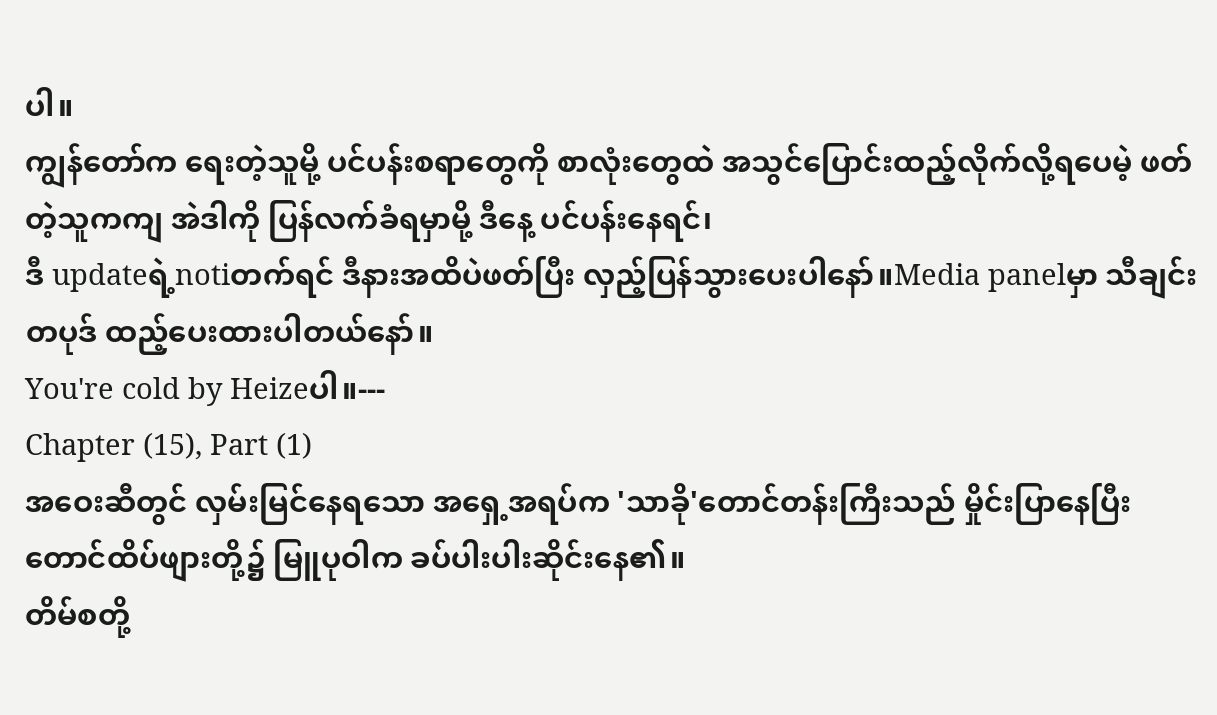ပါ။
ကျွန်တော်က ရေးတဲ့သူမို့ ပင်ပန်းစရာတွေကို စာလုံးတွေထဲ အသွင်ပြောင်းထည့်လိုက်လို့ရပေမဲ့ ဖတ်တဲ့သူကကျ အဲဒါကို ပြန်လက်ခံရမှာမို့ ဒီနေ့ ပင်ပန်းနေရင်၊
ဒီ updateရဲ့notiတက်ရင် ဒီနားအထိပဲဖတ်ပြီး လှည့်ပြန်သွားပေးပါနော်။Media panelမှာ သီချင်းတပုဒ် ထည့်ပေးထားပါတယ်နော်။
You're cold by Heizeပါ။---
Chapter (15), Part (1)
အဝေးဆီတွင် လှမ်းမြင်နေရသော အရှေ့အရပ်က 'သာခို'တောင်တန်းကြီးသည် မှိုင်းပြာနေပြီး တောင်ထိပ်ဖျားတို့၌ မြူပုဝါက ခပ်ပါးပါးဆိုင်းနေ၏။
တိမ်စတို့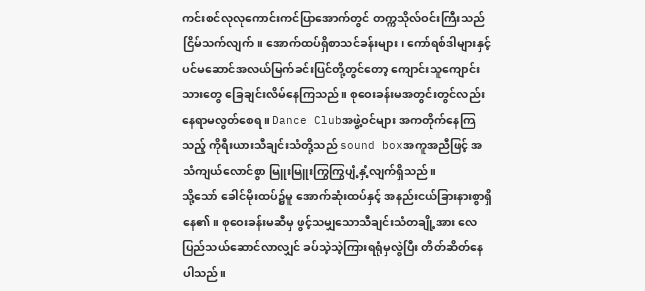ကင်းစင်လုလုကောင်းကင်ပြာအောက်တွင် တက္ကသိုလ်ဝင်းကြီးသည် ငြိမ်သက်လျက်။ အောက်ထပ်ရှိစာသင်ခန်းများ၊ ကော်ရစ်ဒါများနှင့် ပင်မဆောင်အလယ်မြက်ခင်းပြင်တို့တွင်တော့ ကျောင်းသူကျောင်းသားတွေ ခြေချင်းလိမ်နေကြသည်။ စုဝေးခန်းမအတွင်းတွင်လည်း နေရာမလွတ်စေရ။ Dance Clubအဖွဲ့ဝင်များ အကတိုက်နေကြသည့် ကိုရီးယားသီချင်းသံတို့သည် sound boxအကူအညီဖြင့် အသံကျယ်လောင်စွာ မြူးမြူးကြွကြွပျံ့နှံ့လျက်ရှိသည်။
သို့သော် ခေါင်မိုးထပ်၌မူ အောက်ဆုံးထပ်နှင့် အနည်းငယ်ခြားနားစွာရှိနေ၏။ စုဝေးခန်းမဆီမှ ဖွင့်သမျှသောသီချင်းသံတချို့အား လေပြည်သယ်ဆောင်လာလျှင် ခပ်သဲ့သဲ့ကြားရရုံမှလွဲပြီး တိတ်ဆိတ်နေပါသည်။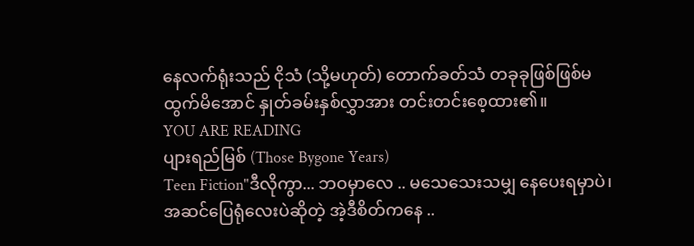နေလက်ရုံးသည် ငိုသံ (သို့မဟုတ်) တောက်ခတ်သံ တခုခုဖြစ်ဖြစ်မထွက်မိအောင် နှုတ်ခမ်းနှစ်လွှာအား တင်းတင်းစေ့ထား၏။
YOU ARE READING
ပျားရည်မြစ် (Those Bygone Years)
Teen Fiction"ဒီလိုကွာ... ဘဝမှာလေ .. မသေသေးသမျှ နေပေးရမှာပဲ၊ အဆင်ပြေရုံလေးပဲဆိုတဲ့ အဲ့ဒီစိတ်ကနေ ..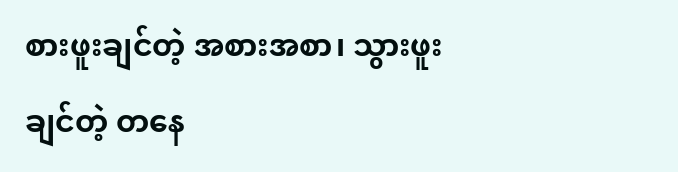စားဖူးချင်တဲ့ အစားအစာ၊ သွားဖူးချင်တဲ့ တနေ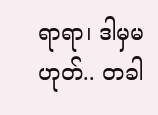ရာရာ၊ ဒါမှမဟုတ်.. တခါ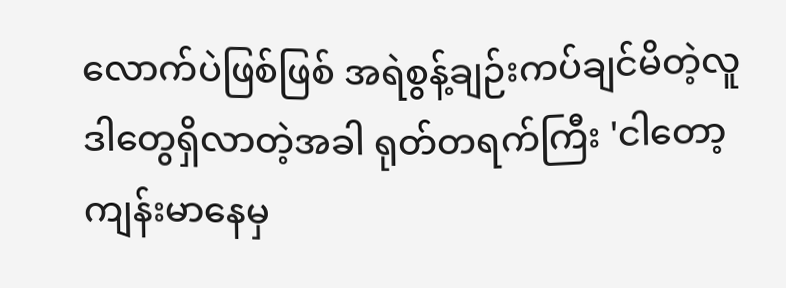လောက်ပဲဖြစ်ဖြစ် အရဲစွန့်ချဉ်းကပ်ချင်မိတဲ့လူ ဒါတွေရှိလာတဲ့အခါ ရုတ်တရက်ကြီး 'ငါတော့ ကျန်းမာနေမှ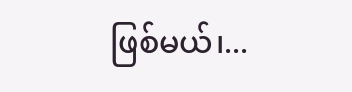ဖြစ်မယ်၊...